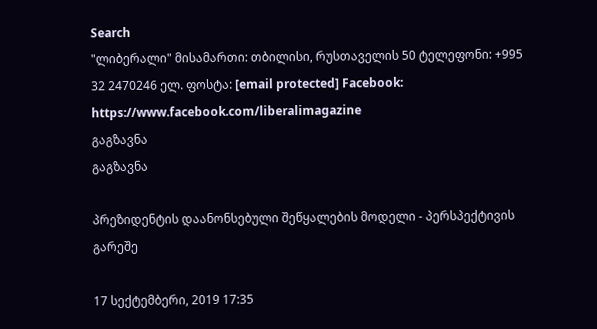Search
"ლიბერალი" მისამართი: თბილისი, რუსთაველის 50 ტელეფონი: +995 32 2470246 ელ. ფოსტა: [email protected] Facebook: https://www.facebook.com/liberalimagazine
გაგზავნა
გაგზავნა

პრეზიდენტის დაანონსებული შეწყალების მოდელი - პერსპექტივის გარეშე

17 სექტემბერი, 2019 17:35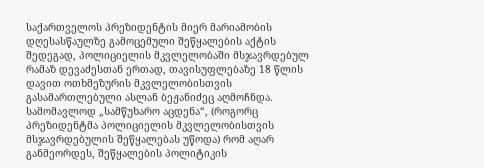საქართველოს პრეზიდენტის მიერ მარიამობის დღესასწაულზე გამოცემული შეწყალების აქტის შედეგად, პოლიციელის მკვლელობაში მსჯავრდებულ რამაზ დევაძესთან ერთად, თავისუფლებაზე 18 წლის დავით ოთხმეზურის მკვლელობისთვის გასამართლებული ასლან ბეჟანიძეც აღმოჩნდა. სამომავლოდ „სამწუხარო აცდენა“, (როგორც პრეზიდენტმა პოლიციელის მკვლელობისთვის მსჯავრდებულის შეწყალებას უწოდა) რომ აღარ განმეორდეს, შეწყალების პოლიტიკის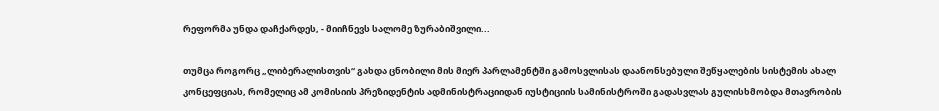რეფორმა უნდა დაჩქარდეს, - მიიჩნევს სალომე ზურაბიშვილი...

თუმცა როგორც „ლიბერალისთვის“ გახდა ცნობილი მის მიერ პარლამენტში გამოსვლისას დაანონსებული შეწყალების სისტემის ახალ კონცეფციას, რომელიც ამ კომისიის პრეზიდენტის ადმინისტრაციიდან იუსტიციის სამინისტროში გადასვლას გულისხმობდა მთავრობის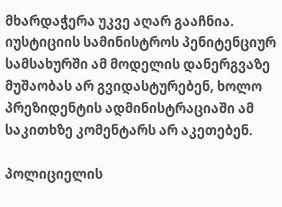მხარდაჭერა უკვე აღარ გააჩნია. იუსტიციის სამინისტროს პენიტენციურ სამსახურში ამ მოდელის დანერგვაზე მუშაობას არ გვიდასტურებენ, ხოლო პრეზიდენტის ადმინისტრაციაში ამ საკითხზე კომენტარს არ აკეთებენ.

პოლიციელის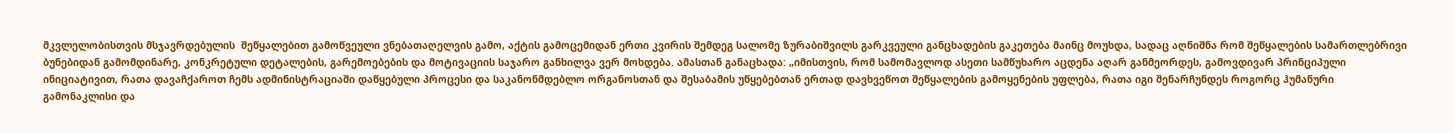მკვლელობისთვის მსჯავრდებულის  შეწყალებით გამოწვეული ვნებათაღელვის გამო, აქტის გამოცემიდან ერთი კვირის შემდეგ სალომე ზურაბიშვილს გარკვეული განცხადების გაკეთება მაინც მოუხდა, სადაც აღნიშნა რომ შეწყალების სამართლებრივი ბუნებიდან გამომდინარე, კონკრეტული დეტალების, გარემოებების და მოტივაციის საჯარო განხილვა ვერ მოხდება. ამასთან განაცხადა: „იმისთვის, რომ სამომავლოდ ასეთი სამწუხარო აცდენა აღარ განმეორდეს, გამოვდივარ პრინციპული ინიციატივით, რათა დავაჩქაროთ ჩემს ადმინისტრაციაში დაწყებული პროცესი და საკანონმდებლო ორგანოსთან და შესაბამის უწყებებთან ერთად დავხვეწოთ შეწყალების გამოყენების უფლება, რათა იგი შენარჩუნდეს როგორც ჰუმანური გამონაკლისი და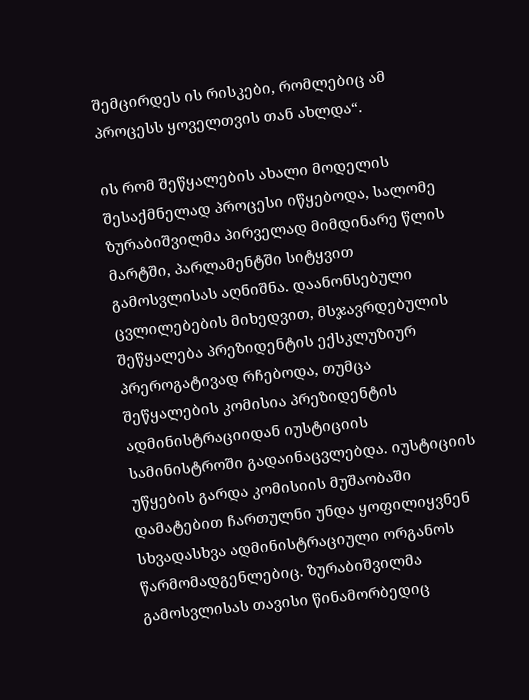შემცირდეს ის რისკები, რომლებიც ამ პროცესს ყოველთვის თან ახლდა“.

ის რომ შეწყალების ახალი მოდელის შესაქმნელად პროცესი იწყებოდა, სალომე ზურაბიშვილმა პირველად მიმდინარე წლის მარტში, პარლამენტში სიტყვით გამოსვლისას აღნიშნა. დაანონსებული ცვლილებების მიხედვით, მსჯავრდებულის შეწყალება პრეზიდენტის ექსკლუზიურ პრეროგატივად რჩებოდა, თუმცა შეწყალების კომისია პრეზიდენტის ადმინისტრაციიდან იუსტიციის სამინისტროში გადაინაცვლებდა. იუსტიციის უწყების გარდა კომისიის მუშაობაში დამატებით ჩართულნი უნდა ყოფილიყვნენ სხვადასხვა ადმინისტრაციული ორგანოს წარმომადგენლებიც. ზურაბიშვილმა გამოსვლისას თავისი წინამორბედიც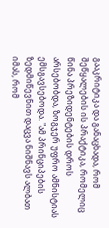გააკრიტიკა და განაცხადა, რომ შეწყალების ის პრაქტიკა, რომელიც წინა პრეზიდენტების დროს არსებობდა, ზოგჯერ უფრო ამნისტიას ემსგავსებოდა. "ამ პრინციპების ზედმიწევნით დაცვა ნიშნავს ალბათ იმას, რომ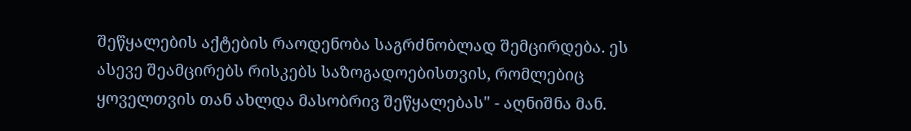შეწყალების აქტების რაოდენობა საგრძნობლად შემცირდება. ეს ასევე შეამცირებს რისკებს საზოგადოებისთვის, რომლებიც ყოველთვის თან ახლდა მასობრივ შეწყალებას" - აღნიშნა მან.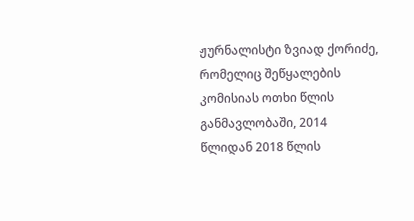ჟურნალისტი ზვიად ქორიძე, რომელიც შეწყალების კომისიას ოთხი წლის განმავლობაში, 2014 წლიდან 2018 წლის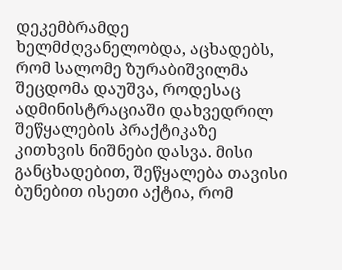დეკემბრამდე ხელმძღვანელობდა, აცხადებს, რომ სალომე ზურაბიშვილმა შეცდომა დაუშვა, როდესაც ადმინისტრაციაში დახვედრილ შეწყალების პრაქტიკაზე კითხვის ნიშნები დასვა. მისი განცხადებით, შეწყალება თავისი ბუნებით ისეთი აქტია, რომ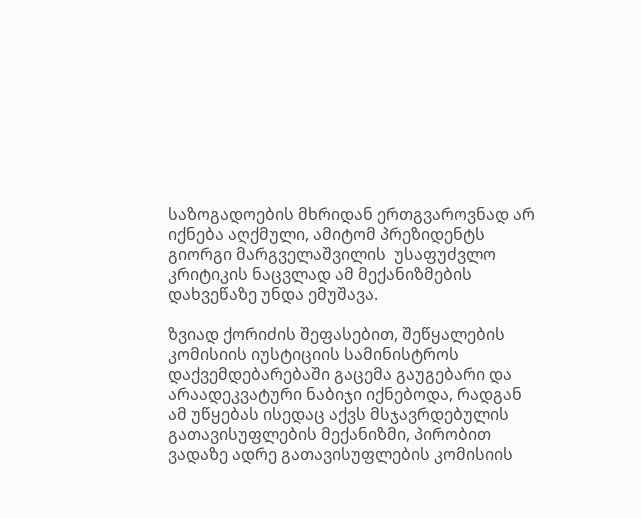საზოგადოების მხრიდან ერთგვაროვნად არ იქნება აღქმული, ამიტომ პრეზიდენტს გიორგი მარგველაშვილის  უსაფუძვლო კრიტიკის ნაცვლად ამ მექანიზმების დახვეწაზე უნდა ემუშავა.

ზვიად ქორიძის შეფასებით, შეწყალების კომისიის იუსტიციის სამინისტროს დაქვემდებარებაში გაცემა გაუგებარი და არაადეკვატური ნაბიჯი იქნებოდა, რადგან ამ უწყებას ისედაც აქვს მსჯავრდებულის გათავისუფლების მექანიზმი, პირობით ვადაზე ადრე გათავისუფლების კომისიის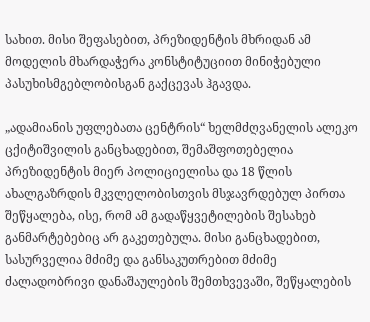სახით. მისი შეფასებით, პრეზიდენტის მხრიდან ამ მოდელის მხარდაჭერა კონსტიტუციით მინიჭებული პასუხისმგებლობისგან გაქცევას ჰგავდა.

„ადამიანის უფლებათა ცენტრის“ ხელმძღვანელის ალეკო ცქიტიშვილის განცხადებით, შემაშფოთებელია პრეზიდენტის მიერ პოლიციელისა და 18 წლის ახალგაზრდის მკვლელობისთვის მსჯავრდებულ პირთა შეწყალება, ისე, რომ ამ გადაწყვეტილების შესახებ განმარტებებიც არ გაკეთებულა. მისი განცხადებით, სასურველია მძიმე და განსაკუთრებით მძიმე ძალადობრივი დანაშაულების შემთხვევაში, შეწყალების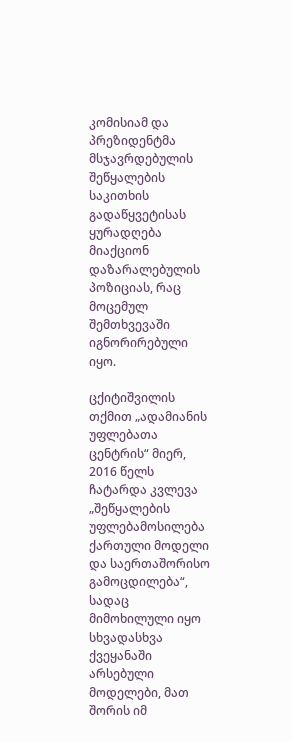კომისიამ და პრეზიდენტმა მსჯავრდებულის შეწყალების საკითხის გადაწყვეტისას ყურადღება მიაქციონ დაზარალებულის პოზიციას, რაც მოცემულ შემთხვევაში იგნორირებული იყო.

ცქიტიშვილის თქმით „ადამიანის უფლებათა ცენტრის“ მიერ, 2016 წელს ჩატარდა კვლევა „შეწყალების უფლებამოსილება ქართული მოდელი და საერთაშორისო გამოცდილება“, სადაც მიმოხილული იყო სხვადასხვა ქვეყანაში არსებული მოდელები, მათ შორის იმ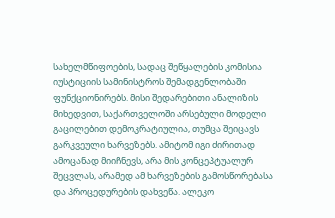სახელმწიფოების, სადაც შეწყალების კომისია იუსტიციის სამინისტროს შემადგენლობაში ფუნქციონირებს. მისი შედარებითი ანალიზის მიხედვით, საქართველოში არსებული მოდელი გაცილებით დემოკრატიულია, თუმცა შეიცავს გარკვეული ხარვეზებს. ამიტომ იგი ძირითად ამოცანად მიიჩნევს, არა მის კონცეპტუალურ შეცვლას, არამედ ამ ხარვეზების გამოსწორებასა და პროცედურების დახვეწა. ალეკო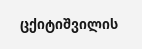ცქიტიშვილის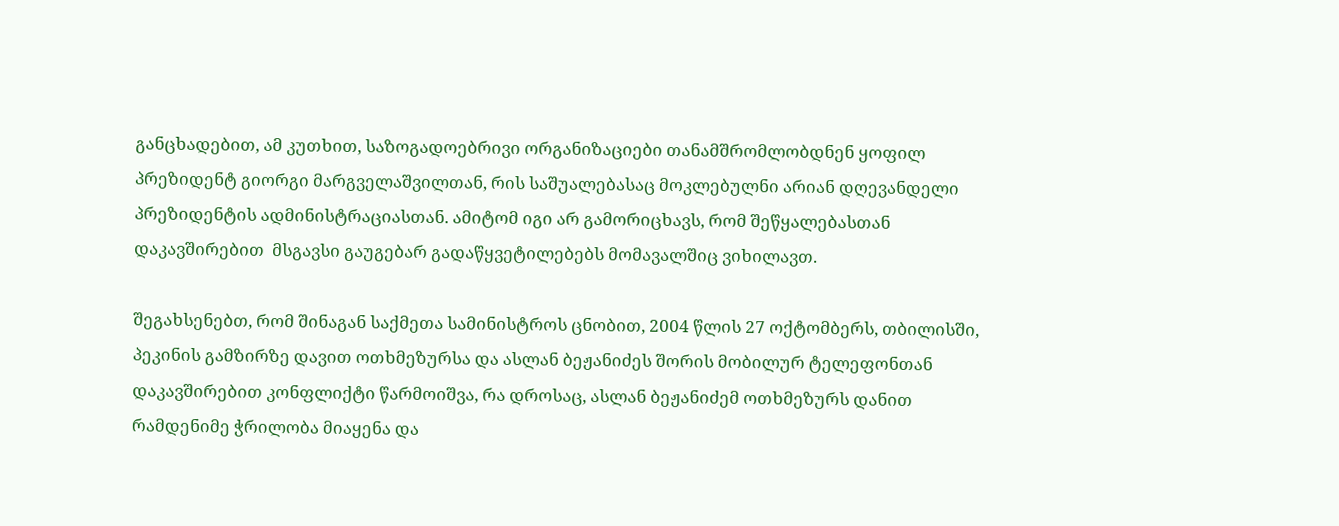განცხადებით, ამ კუთხით, საზოგადოებრივი ორგანიზაციები თანამშრომლობდნენ ყოფილ პრეზიდენტ გიორგი მარგველაშვილთან, რის საშუალებასაც მოკლებულნი არიან დღევანდელი პრეზიდენტის ადმინისტრაციასთან. ამიტომ იგი არ გამორიცხავს, რომ შეწყალებასთან დაკავშირებით  მსგავსი გაუგებარ გადაწყვეტილებებს მომავალშიც ვიხილავთ.

შეგახსენებთ, რომ შინაგან საქმეთა სამინისტროს ცნობით, 2004 წლის 27 ოქტომბერს, თბილისში, პეკინის გამზირზე დავით ოთხმეზურსა და ასლან ბეჟანიძეს შორის მობილურ ტელეფონთან დაკავშირებით კონფლიქტი წარმოიშვა, რა დროსაც, ასლან ბეჟანიძემ ოთხმეზურს დანით რამდენიმე ჭრილობა მიაყენა და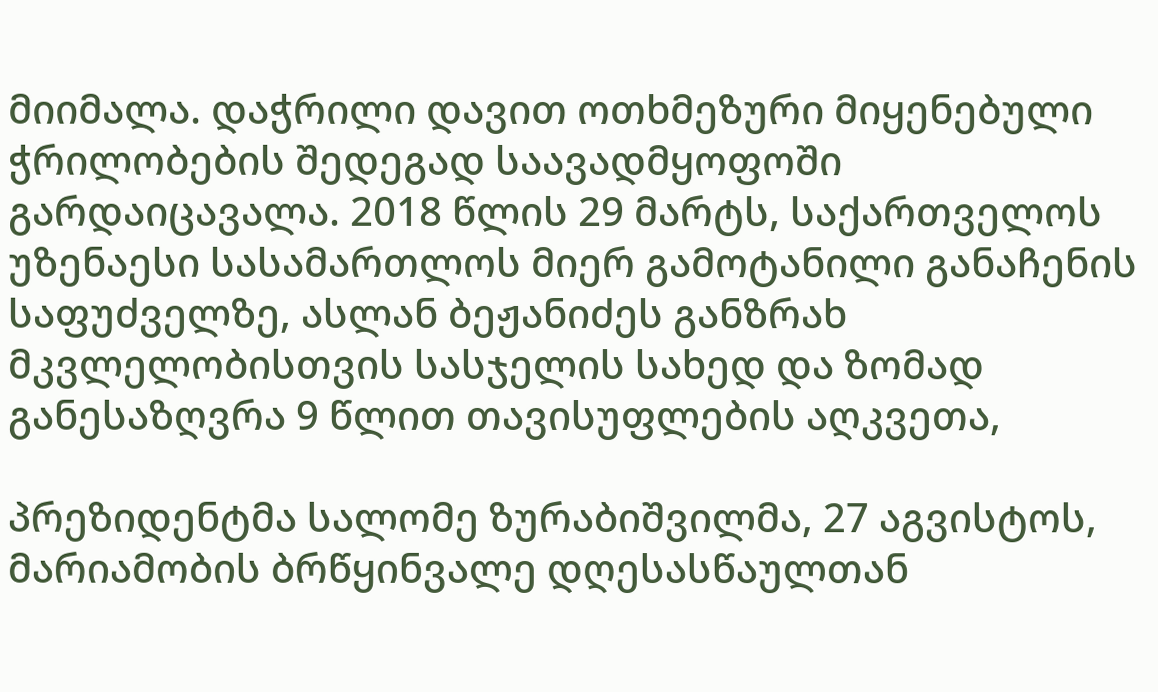მიიმალა. დაჭრილი დავით ოთხმეზური მიყენებული ჭრილობების შედეგად საავადმყოფოში გარდაიცავალა. 2018 წლის 29 მარტს, საქართველოს უზენაესი სასამართლოს მიერ გამოტანილი განაჩენის საფუძველზე, ასლან ბეჟანიძეს განზრახ მკვლელობისთვის სასჯელის სახედ და ზომად განესაზღვრა 9 წლით თავისუფლების აღკვეთა,

პრეზიდენტმა სალომე ზურაბიშვილმა, 27 აგვისტოს, მარიამობის ბრწყინვალე დღესასწაულთან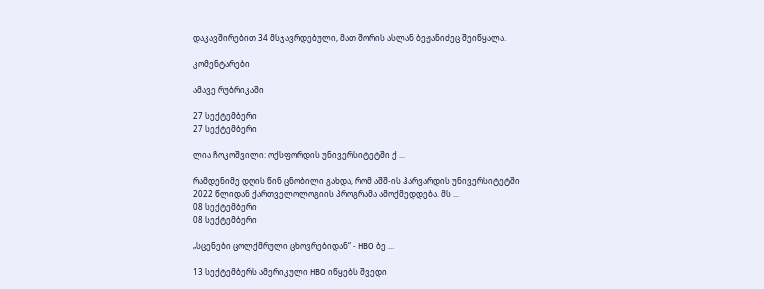დაკავშირებით 34 მსჯავრდებული, მათ შორის ასლან ბეჟანიძეც შეიწყალა.

კომენტარები

ამავე რუბრიკაში

27 სექტემბერი
27 სექტემბერი

ლია ჩოკოშვილი: ოქსფორდის უნივერსიტეტში ქ ...

რამდენიმე დღის წინ ცნობილი გახდა, რომ აშშ-ის ჰარვარდის უნივერსიტეტში 2022 წლიდან ქართველოლოგიის პროგრამა ამოქმედდება. მს ...
08 სექტემბერი
08 სექტემბერი

„სცენები ცოლქმრული ცხოვრებიდან“ - HBO ბე ...

13 სექტემბერს ამერიკული HBO იწყებს შვედი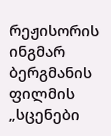რეჟისორის ინგმარ ბერგმანის ფილმის „სცენები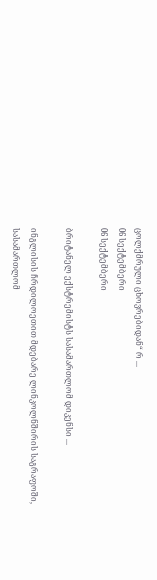ცოლქმრული ცხოვრებიდან“ რ ...
06 სექტემბერი
06 სექტემბერი

ბრიტანელ ექსტრემისტს სასამართლომ დიკენსი ...

ინგლისის ჩრდილოეთით მდებარე ლინკოლნშირის საგრაფოში, სასამართლომ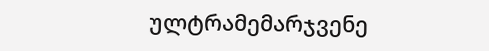ულტრამემარჯვენე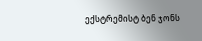ექსტრემისტ ბენ ჯონს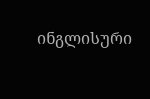ინგლისური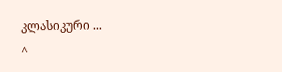კლასიკური ...
^